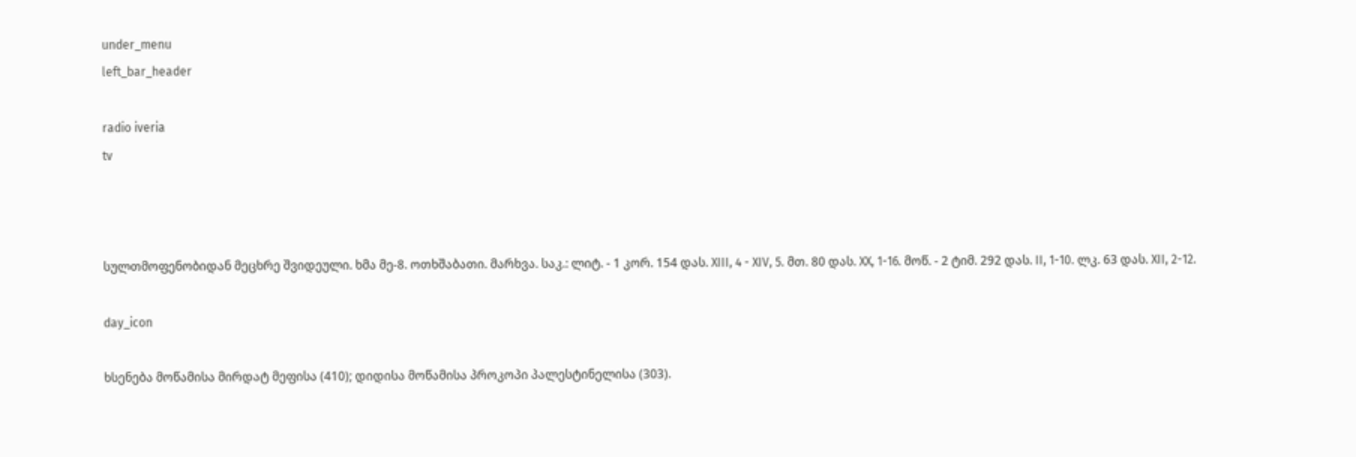under_menu
left_bar_header

radio iveria
tv



სულთმოფენობიდან მეცხრე შვიდეული. ხმა მე-8. ოთხშაბათი. მარხვა. საკ.: ლიტ. - 1 კორ. 154 დას. XIII, 4 - XIV, 5. მთ. 80 დას. XX, 1-16. მოწ. - 2 ტიმ. 292 დას. II, 1-10. ლკ. 63 დას. XII, 2-12.

day_icon

ხსენება მოწამისა მირდატ მეფისა (410); დიდისა მოწამისა პროკოპი პალესტინელისა (303).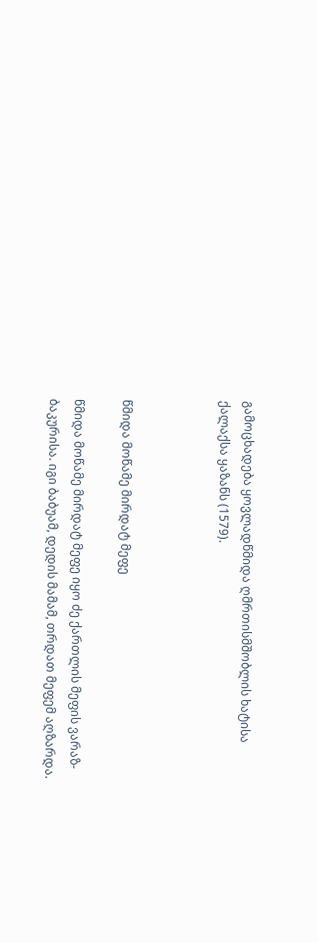გამოცხადება ყოვლადწმიდა ღმრთისმშობლის ხატისა ქალაქსა ყაზანს (1579).



წმიდა მოწამე მირდატ მეფე

წმიდა მოწამე მირდატ მეფე იყო ძე ქართლის მეფის ვარაზ-ბაკურისა. იგი ბაბუამ, დედის მამამ, თრდათ მეფემ აღზარდა.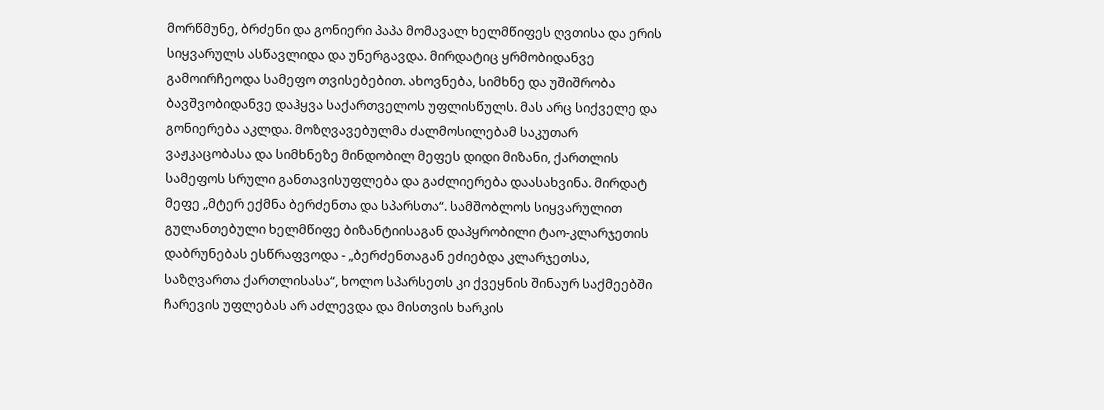მორწმუნე, ბრძენი და გონიერი პაპა მომავალ ხელმწიფეს ღვთისა და ერის სიყვარულს ასწავლიდა და უნერგავდა. მირდატიც ყრმობიდანვე გამოირჩეოდა სამეფო თვისებებით. ახოვნება, სიმხნე და უშიშრობა ბავშვობიდანვე დაჰყვა საქართველოს უფლისწულს. მას არც სიქველე და გონიერება აკლდა. მოზღვავებულმა ძალმოსილებამ საკუთარ ვაჟკაცობასა და სიმხნეზე მინდობილ მეფეს დიდი მიზანი, ქართლის სამეფოს სრული განთავისუფლება და გაძლიერება დაასახვინა. მირდატ მეფე „მტერ ექმნა ბერძენთა და სპარსთა“. სამშობლოს სიყვარულით გულანთებული ხელმწიფე ბიზანტიისაგან დაპყრობილი ტაო-კლარჯეთის დაბრუნებას ესწრაფვოდა - „ბერძენთაგან ეძიებდა კლარჯეთსა, საზღვართა ქართლისასა“, ხოლო სპარსეთს კი ქვეყნის შინაურ საქმეებში ჩარევის უფლებას არ აძლევდა და მისთვის ხარკის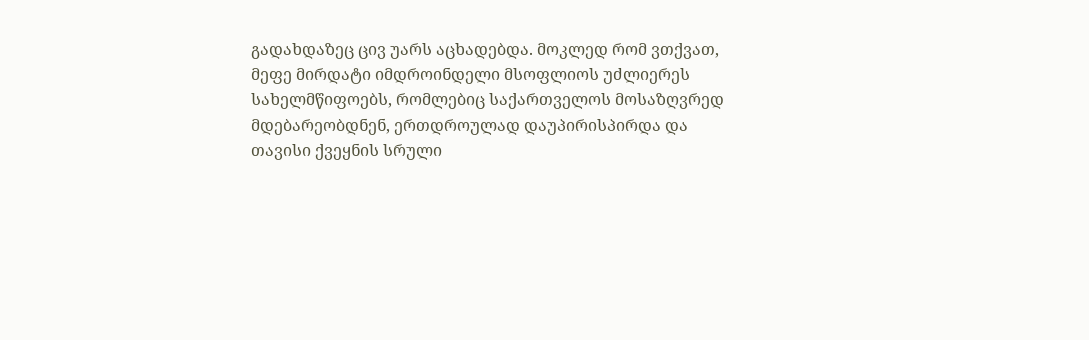გადახდაზეც ცივ უარს აცხადებდა. მოკლედ რომ ვთქვათ, მეფე მირდატი იმდროინდელი მსოფლიოს უძლიერეს სახელმწიფოებს, რომლებიც საქართველოს მოსაზღვრედ მდებარეობდნენ, ერთდროულად დაუპირისპირდა და თავისი ქვეყნის სრული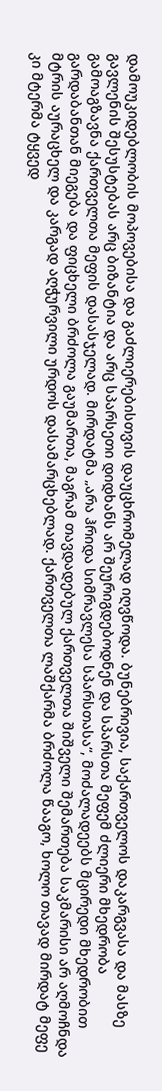დამოუკიდებლობის მოპოვებისა და გაძლიერებისთვის დაუცხრომელად იღვწოდა. ბუნებრივია, საქართველოს დაკარგვასა და მასზე გავლენის შესუსტებას არც ბიზანტია და არც სპარსეთი დიდხანს არ შეურიგდებოდნენ და სპარსთა მეფემ ძლიერი მხედრობა გამოაგზავნა ქართველთა მეფის დასასჯელად. მირდატმა „არა ჰრიდა სიმრავლესა სპარსთასა“, მოძალადეებს მცირედი მხედრობით გარდაბანთან მიეგება და ფიცხელი ბრძოლა გაუმართა, მაგრამ თავდადებულ ქართველთა შიშველი შემართება საკმარისი არ აღმოჩნდა მტრის აურაცხელ და კარგად აღჭურვილი ურდოს დასამარცხებლად. ქართველთა ლაშქარმა ბრძოლა წააგო, ხოლო თავად მირდატ მეფე კი მტერმა ტყვედ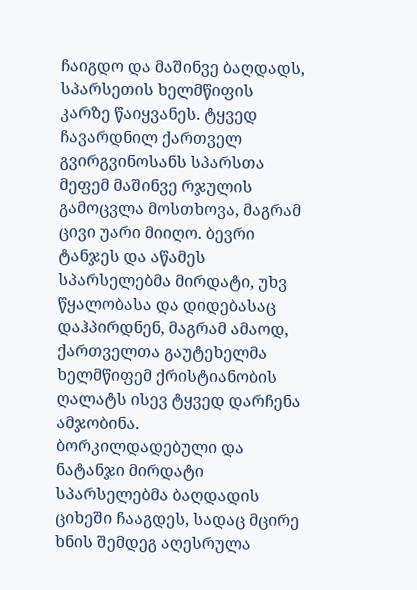ჩაიგდო და მაშინვე ბაღდადს, სპარსეთის ხელმწიფის კარზე წაიყვანეს. ტყვედ ჩავარდნილ ქართველ გვირგვინოსანს სპარსთა მეფემ მაშინვე რჯულის გამოცვლა მოსთხოვა, მაგრამ ცივი უარი მიიღო. ბევრი ტანჯეს და აწამეს სპარსელებმა მირდატი, უხვ წყალობასა და დიდებასაც დაჰპირდნენ, მაგრამ ამაოდ, ქართველთა გაუტეხელმა ხელმწიფემ ქრისტიანობის ღალატს ისევ ტყვედ დარჩენა ამჯობინა. ბორკილდადებული და ნატანჯი მირდატი სპარსელებმა ბაღდადის ციხეში ჩააგდეს, სადაც მცირე ხნის შემდეგ აღესრულა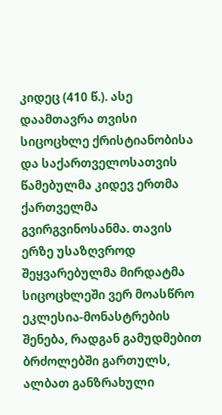კიდეც (410 წ.). ასე დაამთავრა თვისი სიცოცხლე ქრისტიანობისა და საქართველოსათვის წამებულმა კიდევ ერთმა ქართველმა გვირგვინოსანმა. თავის ერზე უსაზღვროდ შეყვარებულმა მირდატმა სიცოცხლეში ვერ მოასწრო ეკლესია-მონასტრების შენება, რადგან გამუდმებით ბრძოლებში გართულს, ალბათ განზრახული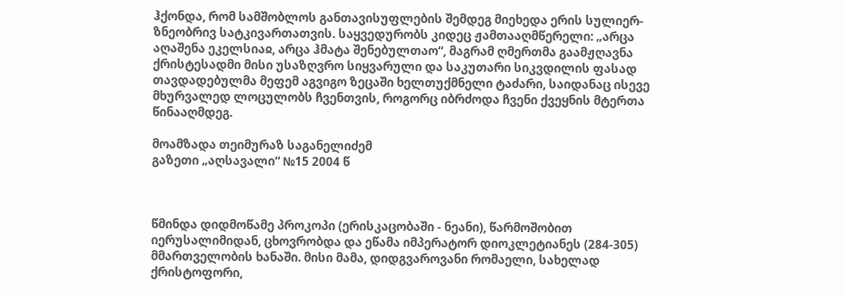ჰქონდა, რომ სამშობლოს განთავისუფლების შემდეგ მიეხედა ერის სულიერ-ზნეობრივ სატკივართათვის. საყვედურობს კიდეც ჟამთააღმწერელი: „არცა აღაშენა ეკელსიაჲ, არცა ჰმატა შენებულთაო“, მაგრამ ღმერთმა გაამჟღავნა ქრისტესადმი მისი უსაზღვრო სიყვარული და საკუთარი სიკვდილის ფასად თავდადებულმა მეფემ აგვიგო ზეცაში ხელთუქმნელი ტაძარი, საიდანაც ისევე მხურვალედ ლოცულობს ჩვენთვის, როგორც იბრძოდა ჩვენი ქვეყნის მტერთა წინააღმდეგ.

მოამზადა თეიმურაზ საგანელიძემ
გაზეთი „აღსავალი“ №15 2004 წ



წმინდა დიდმოწამე პროკოპი (ერისკაცობაში - ნეანი), წარმოშობით იერუსალიმიდან, ცხოვრობდა და ეწამა იმპერატორ დიოკლეტიანეს (284-305) მმართველობის ხანაში. მისი მამა, დიდგვაროვანი რომაელი, სახელად ქრისტოფორი,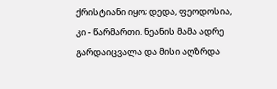ქრისტიანი იყო; დედა, ფეოდოსია, კი - წარმართი. ნეანის მამა ადრე გარდაიცვალა და მისი აღზრდა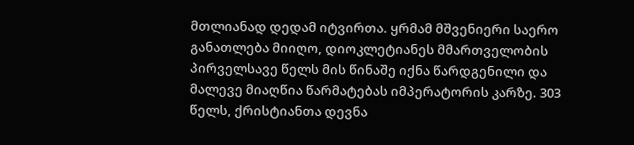მთლიანად დედამ იტვირთა. ყრმამ მშვენიერი საერო განათლება მიიღო, დიოკლეტიანეს მმართველობის პირველსავე წელს მის წინაშე იქნა წარდგენილი და მალევე მიაღწია წარმატებას იმპერატორის კარზე. 303 წელს, ქრისტიანთა დევნა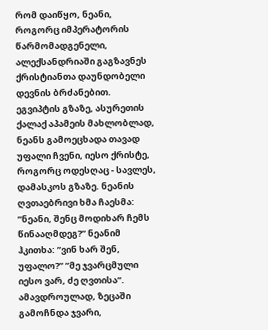რომ დაიწყო, ნეანი, როგორც იმპერატორის წარმომადგენელი, ალექსანდრიაში გაგზავნეს ქრისტიანთა დაუნდობელი დევნის ბრძანებით. ეგვიპტის გზაზე, ასურეთის ქალაქ აპამეის მახლობლად, ნეანს გამოეცხადა თავად უფალი ჩვენი, იესო ქრისტე, როგორც ოდესღაც - სავლეს, დამასკოს გზაზე. ნეანის ღვთაებრივი ხმა ჩაესმა: ”ნეანი, შენც მოდიხარ ჩემს წინააღმდეგ?” ნეანიმ ჰკითხა: ”ვინ ხარ შენ, უფალო?” ”მე ჯვარცმული იესო ვარ, ძე ღვთისა”. ამავდროულად, ზეცაში გამოჩნდა ჯვარი,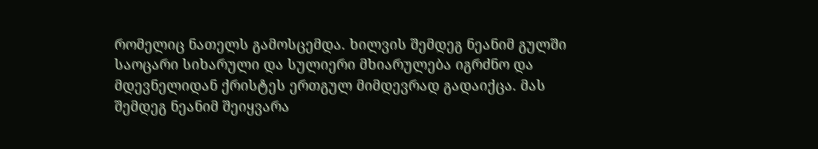რომელიც ნათელს გამოსცემდა. ხილვის შემდეგ ნეანიმ გულში საოცარი სიხარული და სულიერი მხიარულება იგრძნო და მდევნელიდან ქრისტეს ერთგულ მიმდევრად გადაიქცა. მას შემდეგ ნეანიმ შეიყვარა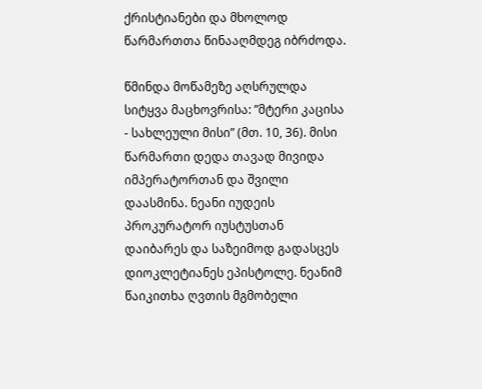ქრისტიანები და მხოლოდ წარმართთა წინააღმდეგ იბრძოდა.

წმინდა მოწამეზე აღსრულდა სიტყვა მაცხოვრისა: ”მტერი კაცისა - სახლეული მისი” (მთ. 10, 36). მისი წარმართი დედა თავად მივიდა იმპერატორთან და შვილი დაასმინა. ნეანი იუდეის პროკურატორ იუსტუსთან დაიბარეს და საზეიმოდ გადასცეს დიოკლეტიანეს ეპისტოლე. ნეანიმ წაიკითხა ღვთის მგმობელი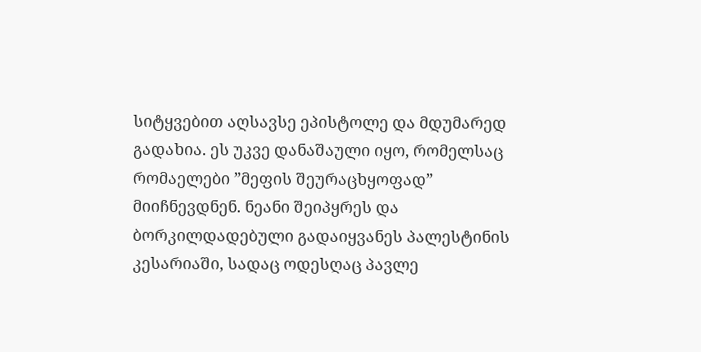სიტყვებით აღსავსე ეპისტოლე და მდუმარედ გადახია. ეს უკვე დანაშაული იყო, რომელსაც რომაელები ”მეფის შეურაცხყოფად” მიიჩნევდნენ. ნეანი შეიპყრეს და ბორკილდადებული გადაიყვანეს პალესტინის კესარიაში, სადაც ოდესღაც პავლე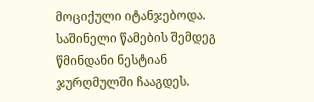მოციქული იტანჯებოდა. საშინელი წამების შემდეგ წმინდანი ნესტიან ჯურღმულში ჩააგდეს.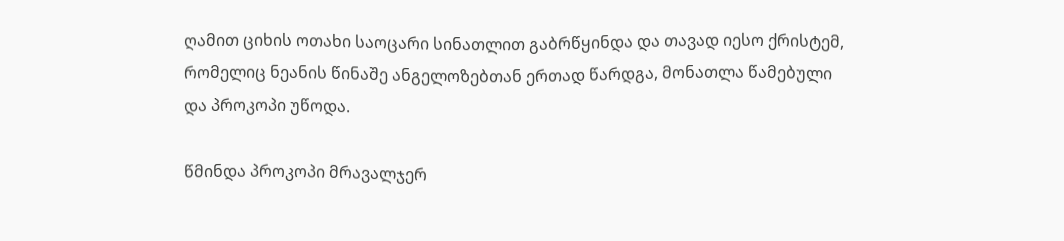ღამით ციხის ოთახი საოცარი სინათლით გაბრწყინდა და თავად იესო ქრისტემ, რომელიც ნეანის წინაშე ანგელოზებთან ერთად წარდგა, მონათლა წამებული და პროკოპი უწოდა.

წმინდა პროკოპი მრავალჯერ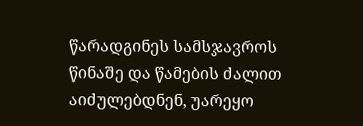წარადგინეს სამსჯავროს წინაშე და წამების ძალით აიძულებდნენ, უარეყო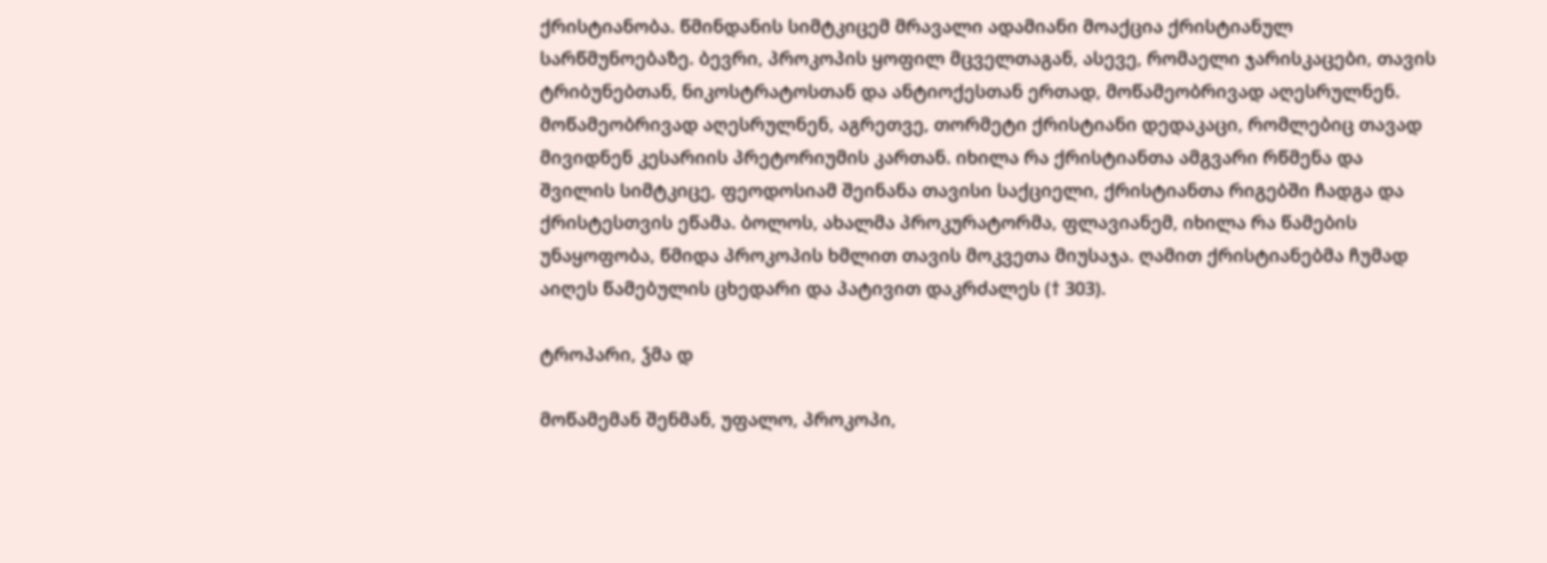ქრისტიანობა. წმინდანის სიმტკიცემ მრავალი ადამიანი მოაქცია ქრისტიანულ სარწმუნოებაზე. ბევრი, პროკოპის ყოფილ მცველთაგან, ასევე, რომაელი ჯარისკაცები, თავის ტრიბუნებთან, ნიკოსტრატოსთან და ანტიოქესთან ერთად, მოწამეობრივად აღესრულნენ. მოწამეობრივად აღესრულნენ, აგრეთვე, თორმეტი ქრისტიანი დედაკაცი, რომლებიც თავად მივიდნენ კესარიის პრეტორიუმის კართან. იხილა რა ქრისტიანთა ამგვარი რწმენა და შვილის სიმტკიცე, ფეოდოსიამ შეინანა თავისი საქციელი, ქრისტიანთა რიგებში ჩადგა და ქრისტესთვის ეწამა. ბოლოს, ახალმა პროკურატორმა, ფლავიანემ, იხილა რა წამების უნაყოფობა, წმიდა პროკოპის ხმლით თავის მოკვეთა მიუსაჯა. ღამით ქრისტიანებმა ჩუმად აიღეს წამებულის ცხედარი და პატივით დაკრძალეს († 303).

ტროპარი, ჴმა დ

მოწამემან შენმან, უფალო, პროკოპი,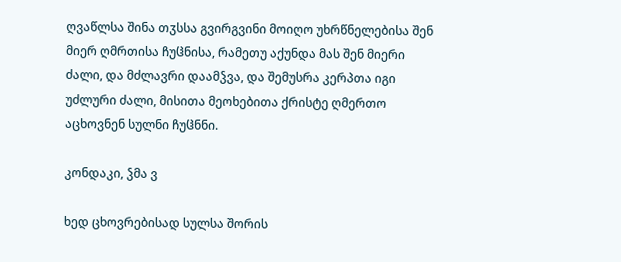ღვაწლსა შინა თჳსსა გვირგვინი მოიღო უხრწნელებისა შენ მიერ ღმრთისა ჩუჱნისა, რამეთუ აქუნდა მას შენ მიერი ძალი, და მძლავრი დაამჴვა, და შემუსრა კერპთა იგი უძლური ძალი, მისითა მეოხებითა ქრისტე ღმერთო აცხოვნენ სულნი ჩუჱნნი.

კონდაკი, ჴმა ვ

ხედ ცხოვრებისად სულსა შორის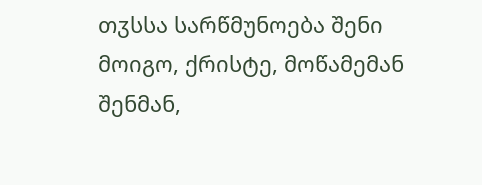თჳსსა სარწმუნოება შენი მოიგო, ქრისტე, მოწამემან შენმან,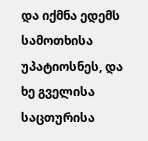და იქმნა ედემს სამოთხისა უპატიოსნეს, და ხე გველისა საცთურისა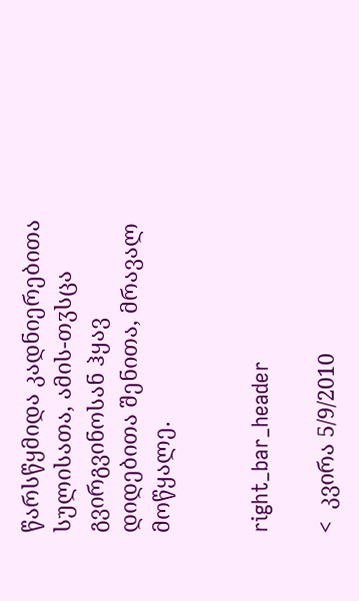წარსწყმიდა კადნიერებითა სულისათა, ამის-თჳსცა გვირგვინოსან ჰყავ დიდებითა შენითა, მრავალ მოწყალე.


right_bar_header

<  კვირა 5/9/2010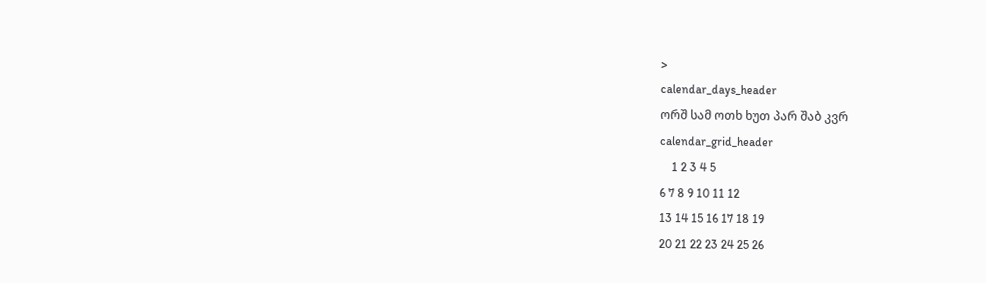>
calendar_days_header
ორშ სამ ოთხ ხუთ პარ შაბ კვრ
calendar_grid_header
    1 2 3 4 5
6 7 8 9 10 11 12
13 14 15 16 17 18 19
20 21 22 23 24 25 26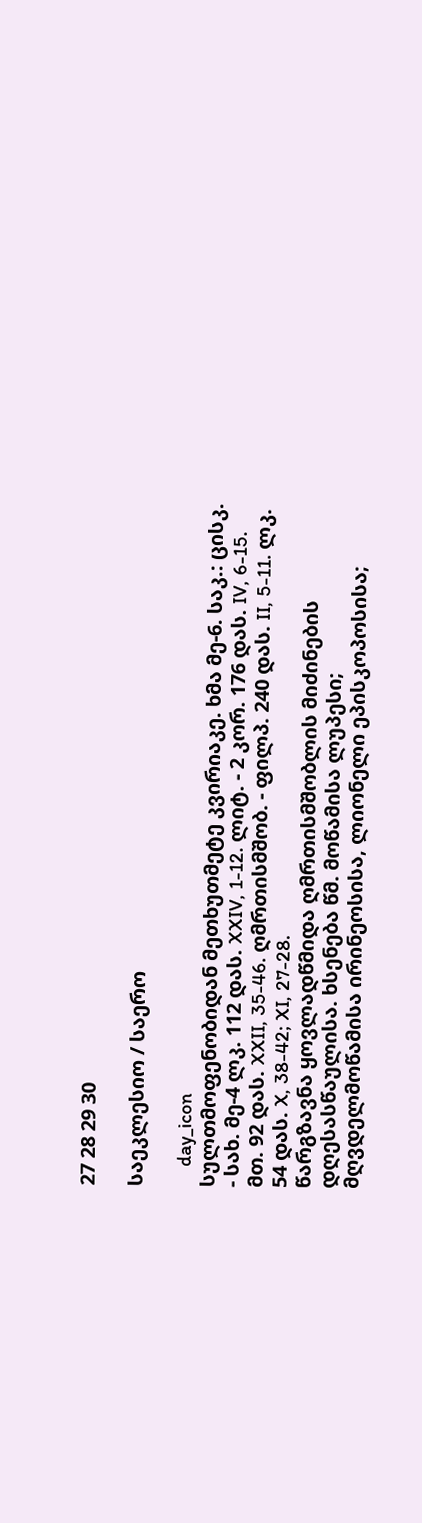27 28 29 30

საეკლესიო / საერო

    day_icon
სულთმოფენობიდან მეთხუთმეტე კვირიაკე. ხმა მე-6. საკ.: ცისკ. - სახ. მე-4 ლკ. 112 დას. XXIV, 1-12. ლიტ. - 2 კორ. 176 დას. IV, 6-15. მთ. 92 დას. XXII, 35-46. ღმრთისმშობ. - ფილპ. 240 დას. II, 5-11. ლკ. 54 დას. X, 38-42; XI, 27-28.
წარგზავნა ყოვლადწმიდა ღმრთისმშობლის მიძინების დღესასწაულისა. ხსენება წმ. მოწამისა ლუპესი; მღვდელმოწამისა ირინეოსისა, ლიონელი ეპისკოპოსისა;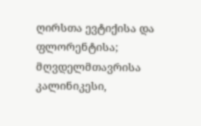ღირსთა ევტიქისა და ფლორენტისა; მღვდელმთავრისა კალინიკესი,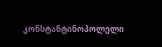კონსტანტინოპოლელი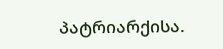პატრიარქისა.